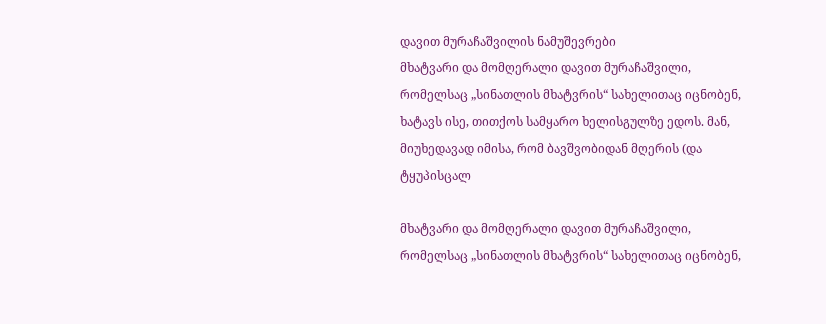დავით მურაჩაშვილის ნამუშევრები
მხატვარი და მომღერალი დავით მურაჩაშვილი, რომელსაც „სინათლის მხატვრის“ სახელითაც იცნობენ, ხატავს ისე, თითქოს სამყარო ხელისგულზე ედოს. მან, მიუხედავად იმისა, რომ ბავშვობიდან მღერის (და ტყუპისცალ

მხატვარი და მომღერალი დავით მურაჩაშვილი, რომელსაც „სინათლის მხატვრის“ სახელითაც იცნობენ,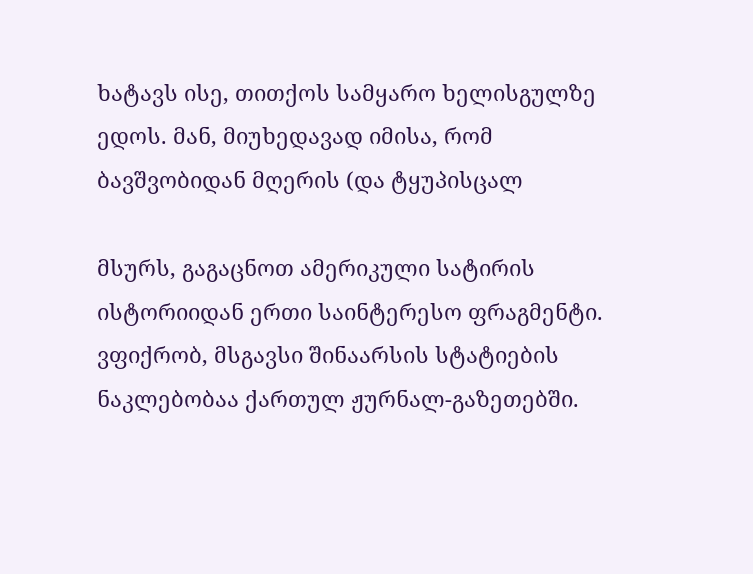ხატავს ისე, თითქოს სამყარო ხელისგულზე ედოს. მან, მიუხედავად იმისა, რომ ბავშვობიდან მღერის (და ტყუპისცალ

მსურს, გაგაცნოთ ამერიკული სატირის ისტორიიდან ერთი საინტერესო ფრაგმენტი. ვფიქრობ, მსგავსი შინაარსის სტატიების ნაკლებობაა ქართულ ჟურნალ-გაზეთებში.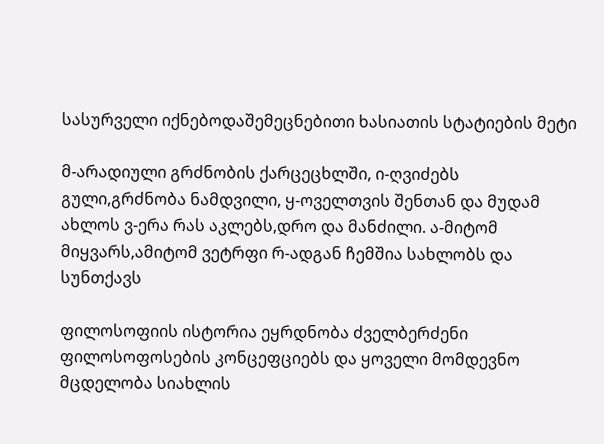სასურველი იქნებოდაშემეცნებითი ხასიათის სტატიების მეტი

მ-არადიული გრძნობის ქარცეცხლში, ი-ღვიძებს გული,გრძნობა ნამდვილი, ყ-ოველთვის შენთან და მუდამ ახლოს ვ-ერა რას აკლებს,დრო და მანძილი. ა-მიტომ მიყვარს,ამიტომ ვეტრფი რ-ადგან ჩემშია სახლობს და სუნთქავს

ფილოსოფიის ისტორია ეყრდნობა ძველბერძენი ფილოსოფოსების კონცეფციებს და ყოველი მომდევნო მცდელობა სიახლის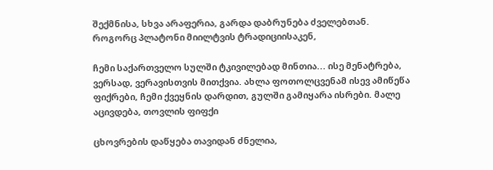შექმნისა, სხვა არაფერია, გარდა დაბრუნება ძველებთან. როგორც პლატონი მიილტვის ტრადიციისაკენ,

ჩემი საქართველო სულში ტკივილებად მინთია... ისე მენატრება, ვერსად, ვერავისთვის მითქვია. ახლა ფოთოლცვენამ ისევ ამიწეწა ფიქრები, ჩემი ქვეყნის დარდით, გულში გამიყარა ისრები. მალე აცივდება, თოვლის ფიფქი

ცხოვრების დაწყება თავიდან ძნელია,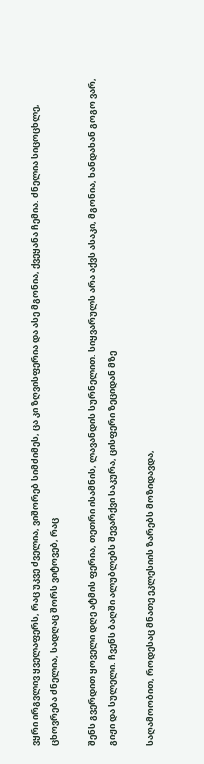ვყრი ირგვლივ ყველაფერს, რაც უკვე ძველია, ვიშორებ სიმძიმეს, ცა კი ზღვისფერია და ასე მგონია, ქვეყანა ჩემია. ძნელია სიცოცხლე, ცხოვრება ძნელია, სადღაც შორს ვიტოვებ, რაც

შენს გვერდით ყოველი დღე ატმის ფერია, თეთრი ისამნის, ლავანდის სურნელით. სიყვარულს არა აქვს ასაკი, მგონია, ხანდახან გოგო ვარ, გიჟი და სულელი. ჩვენს ბაღში ალუბლებს შევარქვი საკურა, ცისფერი ზეციდან მზე

საღამოობით, როდესაც მნათე ეკლესიის ზარებს მოზიდავდა,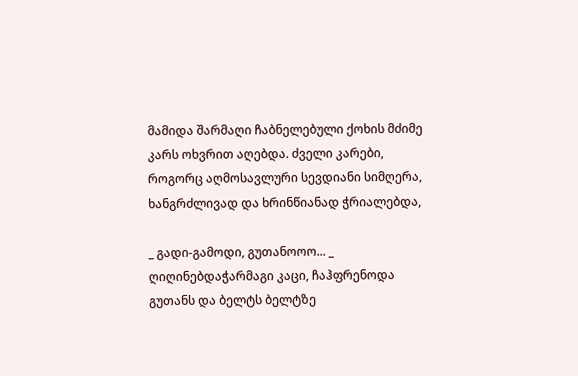მამიდა შარმაღი ჩაბნელებული ქოხის მძიმე კარს ოხვრით აღებდა. ძველი კარები, როგორც აღმოსავლური სევდიანი სიმღერა, ხანგრძლივად და ხრინწიანად ჭრიალებდა,

_ გადი-გამოდი, გუთანოოო... _ ღიღინებდაჭარმაგი კაცი, ჩაჰფრენოდა გუთანს და ბელტს ბელტზე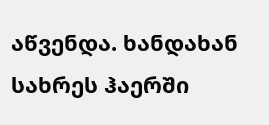აწვენდა. ხანდახან სახრეს ჰაერში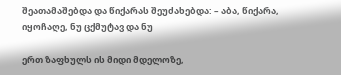შეათამაშებდა და წიქარას შეუძახებდა: – აბა, წიქარა, იყოჩაღე, ნუ ცქმუტავ და ნუ

ერთ ზაფხულს ის მიდი მდელოზე,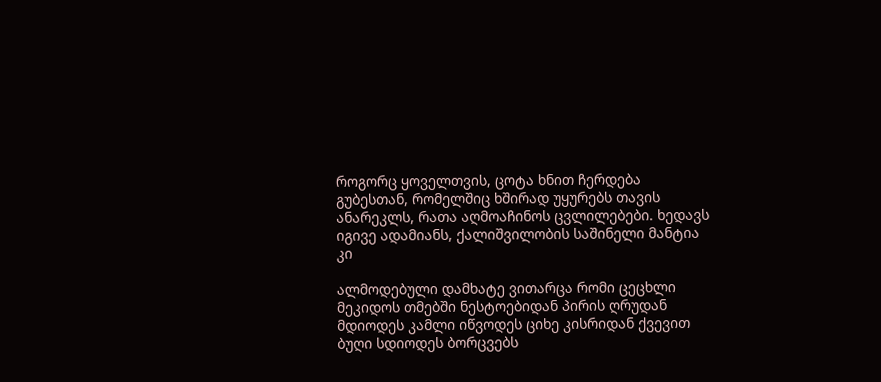როგორც ყოველთვის, ცოტა ხნით ჩერდება გუბესთან, რომელშიც ხშირად უყურებს თავის ანარეკლს, რათა აღმოაჩინოს ცვლილებები. ხედავს იგივე ადამიანს, ქალიშვილობის საშინელი მანტია კი

ალმოდებული დამხატე ვითარცა რომი ცეცხლი მეკიდოს თმებში ნესტოებიდან პირის ღრუდან მდიოდეს კამლი იწვოდეს ციხე კისრიდან ქვევით ბუღი სდიოდეს ბორცვებს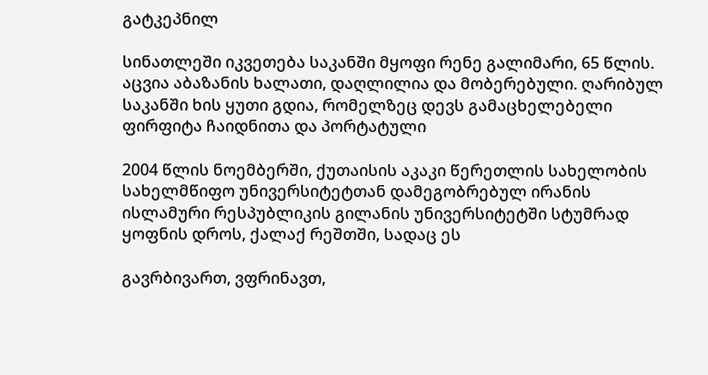გატკეპნილ

სინათლეში იკვეთება საკანში მყოფი რენე გალიმარი, 65 წლის. აცვია აბაზანის ხალათი, დაღლილია და მობერებული. ღარიბულ საკანში ხის ყუთი გდია, რომელზეც დევს გამაცხელებელი ფირფიტა ჩაიდნითა და პორტატული

2004 წლის ნოემბერში, ქუთაისის აკაკი წერეთლის სახელობის სახელმწიფო უნივერსიტეტთან დამეგობრებულ ირანის ისლამური რესპუბლიკის გილანის უნივერსიტეტში სტუმრად ყოფნის დროს, ქალაქ რეშთში, სადაც ეს

გავრბივართ, ვფრინავთ,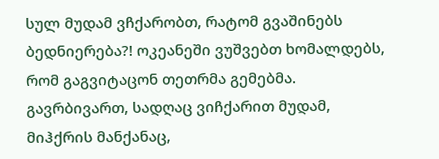სულ მუდამ ვჩქარობთ, რატომ გვაშინებს ბედნიერება?! ოკეანეში ვუშვებთ ხომალდებს, რომ გაგვიტაცონ თეთრმა გემებმა. გავრბივართ, სადღაც ვიჩქარით მუდამ, მიჰქრის მანქანაც,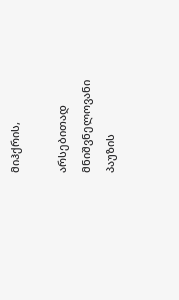მიჰქრის,

არსებითად მნიშვნელოვანი პაუზის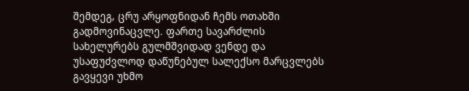შემდეგ, ცრუ არყოფნიდან ჩემს ოთახში გადმოვინაცვლე. ფართე სავარძლის სახელურებს გულმშვიდად ვენდე და უსაფუძვლოდ დაწუნებულ სალექსო მარცვლებს გავყევი უხმო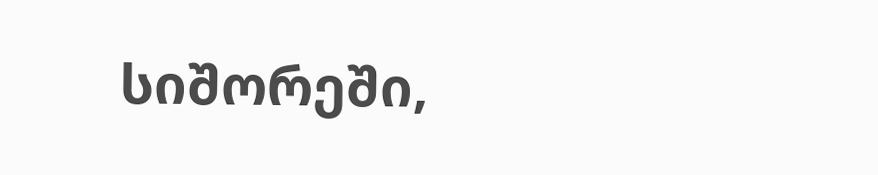სიშორეში,